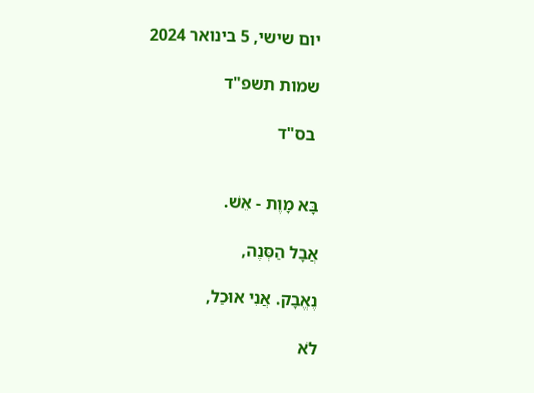יום שישי, 5 בינואר 2024

שמות תשפ"ד

 בס"ד


בָּא מָוֶת - אֵשׁ.

אֲבָל הַסְּנֶה,

נֶאֱבָק. אֲנִי אוּכַל,

לֹא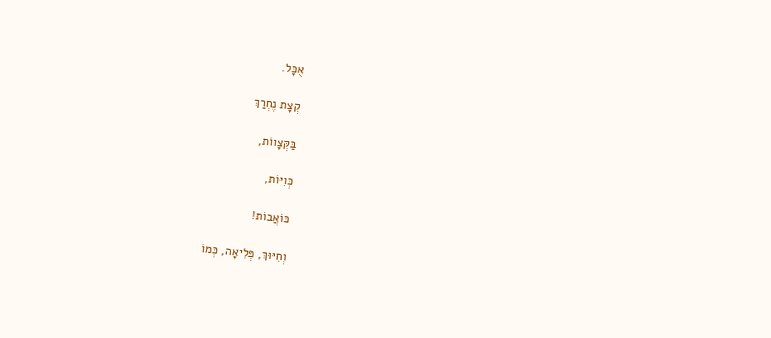אֻכָּל.

קְצָת נֶחְרַךְ

בַּקְּצָווֹת,

כְּוִיּוֹת,

כּוֹאֲבוֹת!

וְחִיּוּךְ, פְּלִיאָה, כְּמוֹ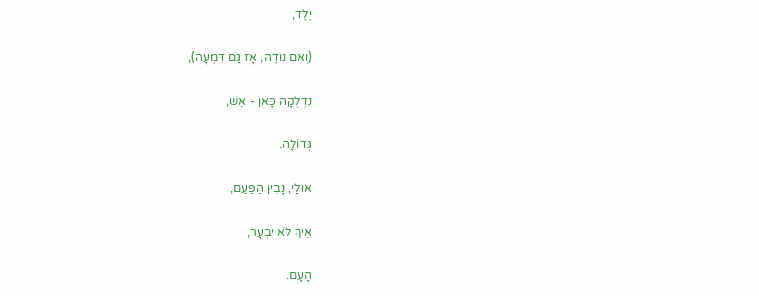יֶלֶד,

(וְאִם נוֹדֶה, אָז גַּם דִּמְעָה),

נִדְלְקָה כָּאן - אֵשׁ,

גְּדוֹלָה.

אוּלַי, נָבִין הַפַּעַם,

אֵיךְ לֹא יִבְעָר,

הָעָם.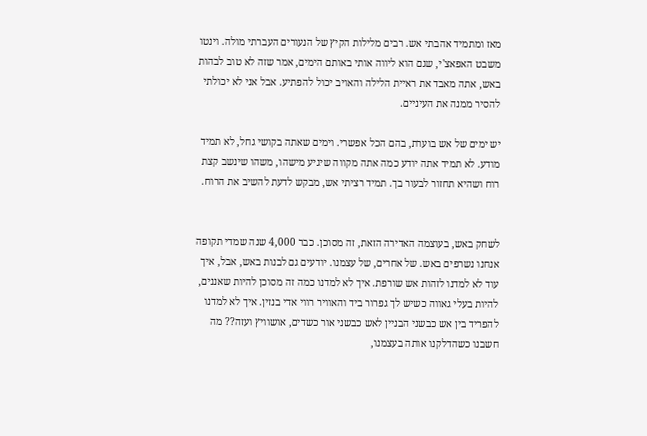מאז ומתמיד אהבתי אש. רבים מלילות הקיץ של הנעורים העברתי מולה. וינטו משבט האפאצ'י, שגם הוא ליווה אותי באותם הימים, אמר שזה לא טוב לבהות באש, אתה מאבד את ראיית הלילה והאויב יכול להפתיע. אבל אני לא יכולתי להסיר ממנה את העיניים.

יש ימים של אש בוערת, בהם הכל אפשרי. וימים שאתה בקושי גחל, לא תמיד מודע. לא תמיד אתה יודע כמה אתה מקווה שיגיע מישהו, משהו שינשב קצת רוח ושהיא תחזור לבעור בך. תמיד רציתי אש, מבקש לדעת להשיב את הרוח.


לשחק באש, בעוצמה האדירה הזאת, זה מסוכן. כבר 4,000 שנה שמדי תקופה אנחנו נשרפים באש. של אחרים, של עצמנו. יודעים גם לבנות באש, אבל, איך עוד לא למדנו לזהות אש שורפת. איך לא למדנו כמה זה מסוכן להיות שאננים, להיות בעלי גאווה כשיש לך גפרור ביד והאוויר רווי אדי בנזין. איך לא למדנו להפריד בין אש כבשני הבניין לאש כבשני אור כשדים, אושוויץ ועזה?? מה חשבנו כשהדלקנו אותה בעצמנו,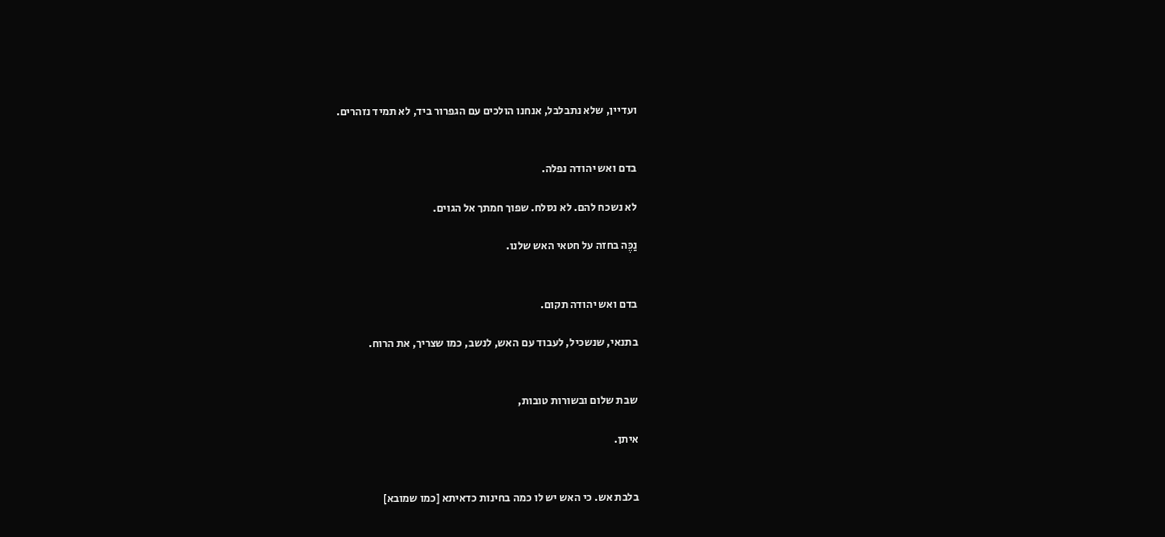ועדיין, שלא נתבלבל, אנחנו הולכים עם הגפרור ביד, לא תמיד נזהרים.


בדם ואש יהודה נפלה.

לא נשכח להם. לא נסלח. שפוך חמתך אל הגוים.

נַכֶּה בחזה על חטאי האש שלנו.


בדם ואש יהודה תקום.

בתנאי, שנשכיל, לעבוד עם האש, לנשב, כמו שצריך, את הרוח.


שבת שלום ובשורות טובות,

איתן.


בלבת אש. כי האש יש לו כמה בחינות כדאיתא [כמו שמובא]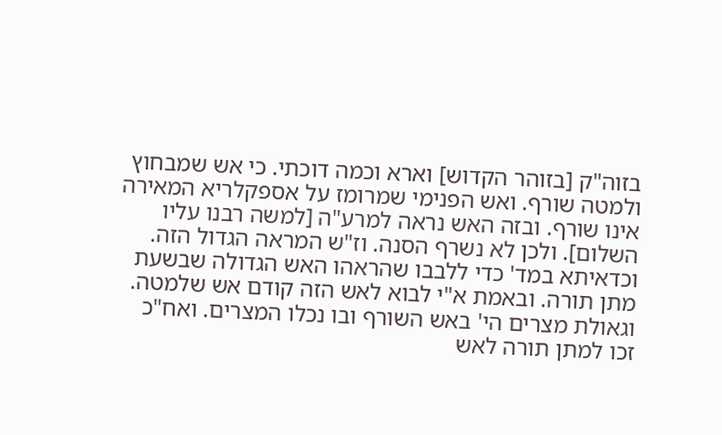בזוה"ק [בזוהר הקדוש] וארא וכמה דוכתי. כי אש שמבחוץ ולמטה שורף. ואש הפנימי שמרומז על אספקלריא המאירה אינו שורף. ובזה האש נראה למרע"ה [למשה רבנו עליו השלום]. ולכן לא נשרף הסנה. וז"ש המראה הגדול הזה. וכדאיתא במד' כדי ללבבו שהראהו האש הגדולה שבשעת מתן תורה. ובאמת א"י לבוא לאש הזה קודם אש שלמטה. וגאולת מצרים הי' באש השורף ובו נכלו המצרים. ואח"כ זכו למתן תורה לאש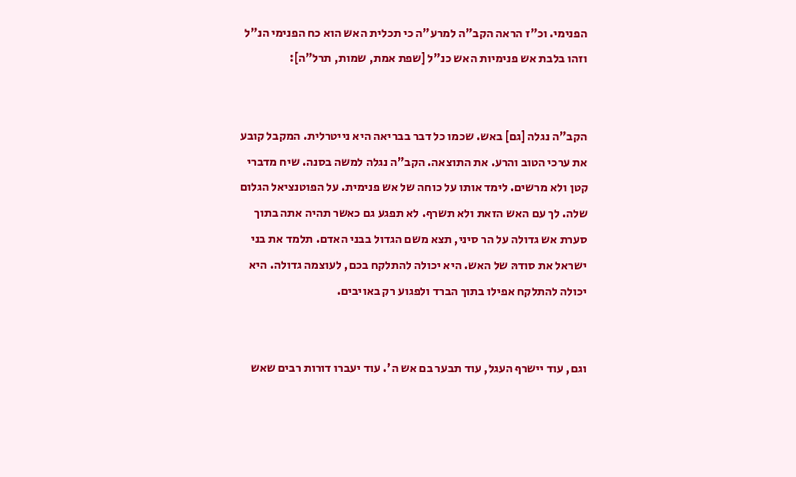הפנימי. וכ"ז הראה הקב"ה למרע"ה כי תכלית האש הוא כח הפנימי הנ"ל וזהו בלבת אש פנימיות האש כנ"ל [שפת אמת, שמות, תרל"ה]:


הקב"ה נגלה [גם] באש. שכמו כל דבר בבריאה היא נייטרלית. המקבל קובע את ערכי הטוב והרע. את התוצאה. הקב"ה נגלה למשה בסנה. שיח מדברי קטן ולא מרשים. לימד אותו על כוחה של אש פנימית. על הפוטנציאל הגלום שלה. לך עם האש הזאת ולא תשרף. לא תפגע גם כאשר תהיה אתה בתוך סערת אש גדולה על הר סיני, תצא משם הגדול בבני האדם. תלמד את בני ישראל את סודהּ של האש. היא יכולה להתלקח בכם, לעוצמה גדולה. היא יכולה להתלקח אפילו בתוך הברד ולפגוע רק באויבים.


וגם, עוד יישרף העגל, עוד תבער בם אש ה'. עוד יעברו דורות רבים שאש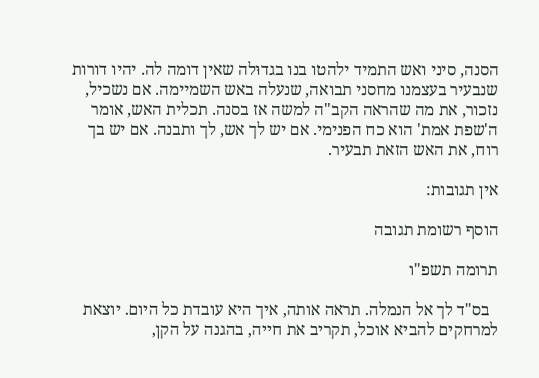הסנה, סיני ואש התמיד ילהטו בנו בגדוּלה שאין דומה לה. יהיו דורות שנבעיר בעצמנו מחסני תבואה, שנעלה באש השמיימה. אם נשכיל, נזכור, את מה שהראה הקב"ה למשה אז בסנה. תכלית האש, אומר ה'שפת אמת' הוא כח הפנימי. אם יש לך אש, לך ותבנה. אם יש בך רוח, את האש הזאת תבעיר.

אין תגובות:

הוסף רשומת תגובה

תרומה תשפ"ו

  בס"ד לך אל הנמלה. תראה אותה, איך היא עובדת כל היום. יוצאת למרחקים להביא אוכל, תקריב את חייה, בהגנה על הקן,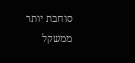סוחבת יותר ממשקל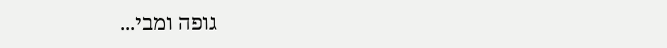גופה ומבי...